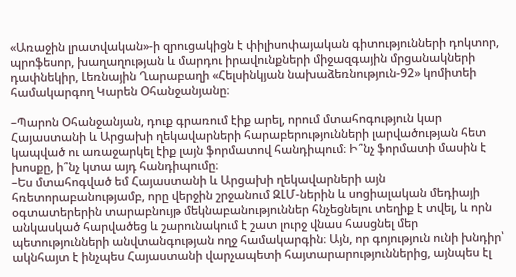«Առաջին լրատվական»-ի զրուցակիցն է փիլիսոփայական գիտությունների դոկտոր, պրոֆեսոր, խաղաղության և մարդու իրավունքների միջազգային մրցանակների դափնեկիր, Լեռնային Ղարաբաղի «Հելսինկյան նախաձեռնություն-92» կոմիտեի համակարգող Կարեն Օհանջանյանը։

–Պարոն Օհանջանյան, դուք գրառում էիք արել, որում մտահոգություն կար Հայաստանի և Արցախի ղեկավարների հարաբերությունների լարվածության հետ կապված ու առաջարկել էիք լայն ֆորմատով հանդիպում։ Ի՞նչ ֆորմատի մասին է խոսքը, ի՞նչ կտա այդ հանդիպումը։
–Ես մտահոգված եմ Հայաստանի և Արցախի ղեկավարների այն հռետորաբանությամբ, որը վերջին շրջանում ԶԼՄ-ներին և սոցիալական մեդիայի օգտատերերին տարաբնույթ մեկնաբանություններ հնչեցնելու տեղիք է տվել, և որն անկասկած հարվածեց և շարունակում է շատ լուրջ վնաս հասցնել մեր պետությունների անվտանգության ողջ համակարգին։ Այն, որ գոյություն ունի խնդիր՝ ակնհայտ է ինչպես Հայաստանի վարչապետի հայտարարություններից, այնպես էլ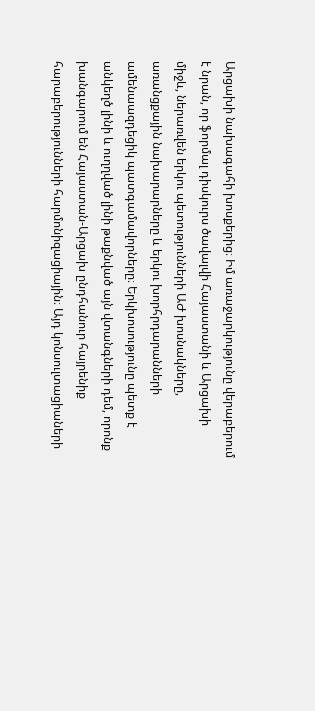Արցախի նախագահի խոսքերից։ Իմ առաջարկությունը վերաբերում է նրան, որ ֆորմալ դիսկուրս ծավալվի Հայաստանի և Արցախի միջև, ներառվեն երկու պետությունների ԱԺ խոսնակները, առանցքային նախարարները և երկու խորհրդարանների ամենաազդեցիկ պատգամավորները։ Երկխոսությունը պետք է անկեղծ լինի և ուղղված լինի թաքնված այն վտանգների դեմ, որոնք խանգարում են Հայաստան-Արցախ ընդհանուր հայրենիք հարաբերությունների հարմոնիզացիային։ Այդ կոնսուլտացիաների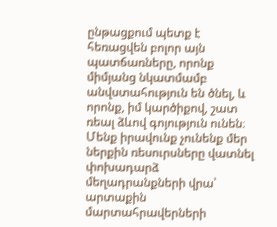ընթացքում պետք է հեռացվեն բոլոր այն պատճառները, որոնք միմյանց նկատմամբ անվստահություն են ծնել, և որոնք, իմ կարծիքով, շատ ռեալ ձևով գոյություն ունեն։ Մենք իրավունք չունենք մեր ներքին ռեսուրսները վատնել փոխադարձ մեղադրանքների վրա՝ արտաքին մարտահրավերների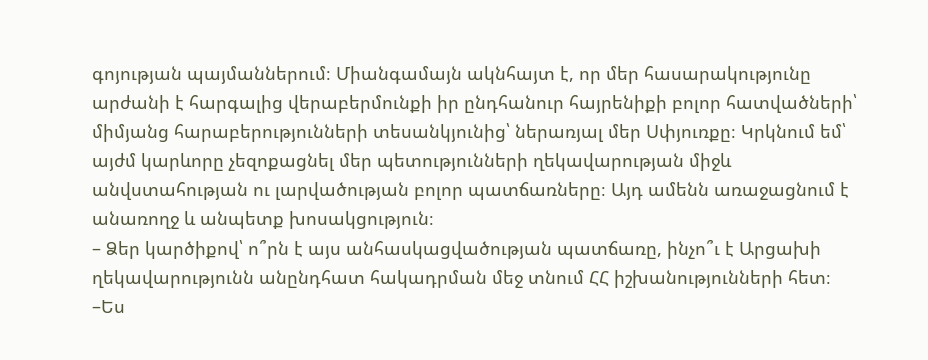գոյության պայմաններում։ Միանգամայն ակնհայտ է, որ մեր հասարակությունը արժանի է հարգալից վերաբերմունքի իր ընդհանուր հայրենիքի բոլոր հատվածների՝ միմյանց հարաբերությունների տեսանկյունից՝ ներառյալ մեր Սփյուռքը։ Կրկնում եմ՝ այժմ կարևորը չեզոքացնել մեր պետությունների ղեկավարության միջև անվստահության ու լարվածության բոլոր պատճառները։ Այդ ամենն առաջացնում է անառողջ և անպետք խոսակցություն։
– Ձեր կարծիքով՝ ո՞րն է այս անհասկացվածության պատճառը, ինչո՞ւ է Արցախի ղեկավարությունն անընդհատ հակադրման մեջ տնում ՀՀ իշխանությունների հետ։
–Ես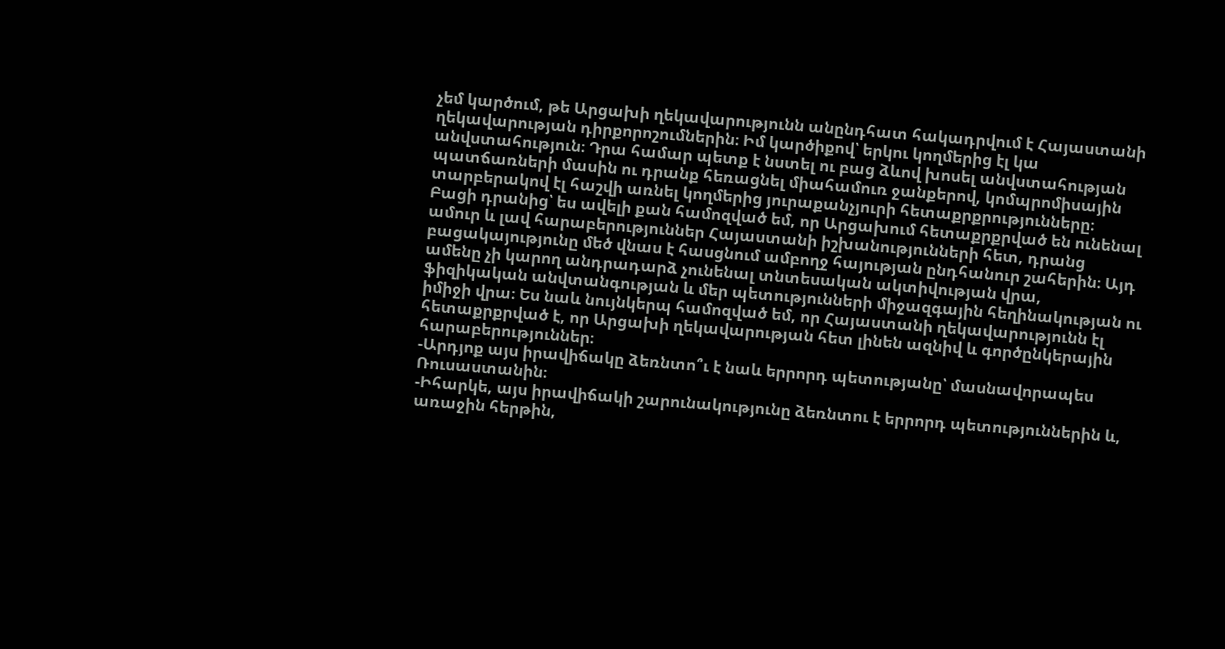չեմ կարծում, թե Արցախի ղեկավարությունն անընդհատ հակադրվում է Հայաստանի ղեկավարության դիրքորոշումներին։ Իմ կարծիքով՝ երկու կողմերից էլ կա անվստահություն։ Դրա համար պետք է նստել ու բաց ձևով խոսել անվստահության պատճառների մասին ու դրանք հեռացնել միահամուռ ջանքերով, կոմպրոմիսային տարբերակով էլ հաշվի առնել կողմերից յուրաքանչյուրի հետաքրքրությունները։
Բացի դրանից՝ ես ավելի քան համոզված եմ, որ Արցախում հետաքրքրված են ունենալ ամուր և լավ հարաբերություններ Հայաստանի իշխանությունների հետ, դրանց բացակայությունը մեծ վնաս է հասցնում ամբողջ հայության ընդհանուր շահերին։ Այդ ամենը չի կարող անդրադարձ չունենալ տնտեսական ակտիվության վրա, ֆիզիկական անվտանգության և մեր պետությունների միջազգային հեղինակության ու իմիջի վրա։ Ես նաև նույնկերպ համոզված եմ, որ Հայաստանի ղեկավարությունն էլ հետաքրքրված է, որ Արցախի ղեկավարության հետ լինեն ազնիվ և գործընկերային հարաբերություններ։
-Արդյոք այս իրավիճակը ձեռնտո՞ւ է նաև երրորդ պետությանը՝ մասնավորապես Ռուսաստանին։
-Իհարկե, այս իրավիճակի շարունակությունը ձեռնտու է երրորդ պետություններին և, առաջին հերթին,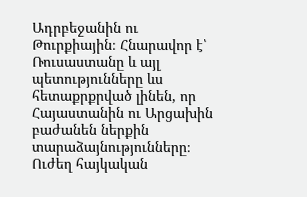Ադրբեջանին ու Թուրքիային։ Հնարավոր է՝ Ռուսաստանը և այլ պետությունները ևս հետաքրքրված լինեն, որ Հայաստանին ու Արցախին բաժանեն ներքին տարաձայնությունները։ Ուժեղ հայկական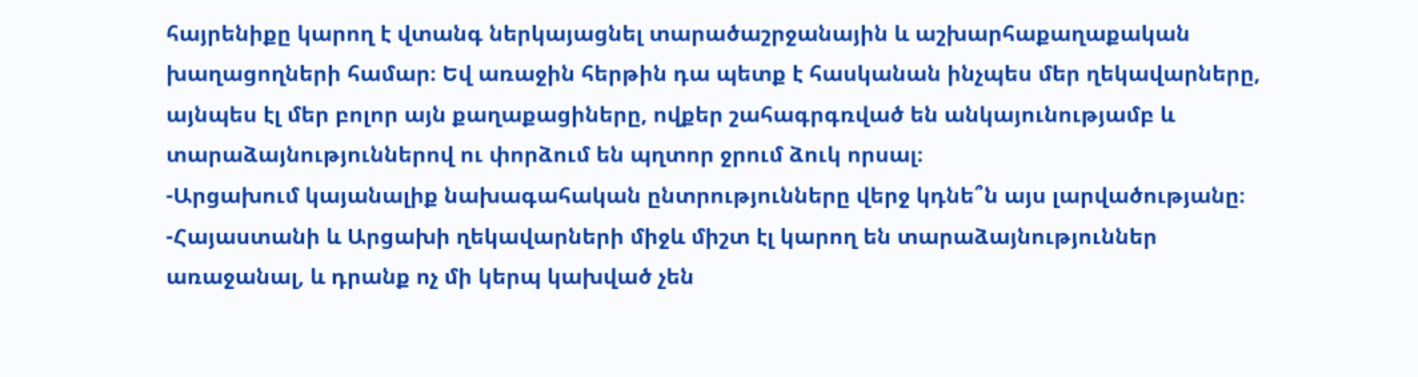հայրենիքը կարող է վտանգ ներկայացնել տարածաշրջանային և աշխարհաքաղաքական խաղացողների համար։ Եվ առաջին հերթին դա պետք է հասկանան ինչպես մեր ղեկավարները, այնպես էլ մեր բոլոր այն քաղաքացիները, ովքեր շահագրգռված են անկայունությամբ և տարաձայնություններով ու փորձում են պղտոր ջրում ձուկ որսալ։
-Արցախում կայանալիք նախագահական ընտրությունները վերջ կդնե՞ն այս լարվածությանը։
-Հայաստանի և Արցախի ղեկավարների միջև միշտ էլ կարող են տարաձայնություններ առաջանալ, և դրանք ոչ մի կերպ կախված չեն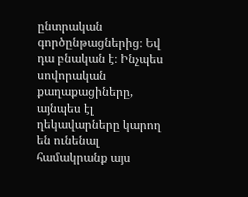ընտրական գործընթացներից։ Եվ դա բնական է։ Ինչպես սովորական քաղաքացիները, այնպես էլ ղեկավարները կարող են ունենալ համակրանք այս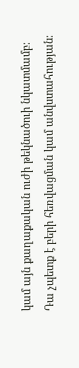կամ այն քաղաքական ուժի թեկնածուի նկատմամբ։ Դա չպետք է բերի հեռվացման կամ անվստահության։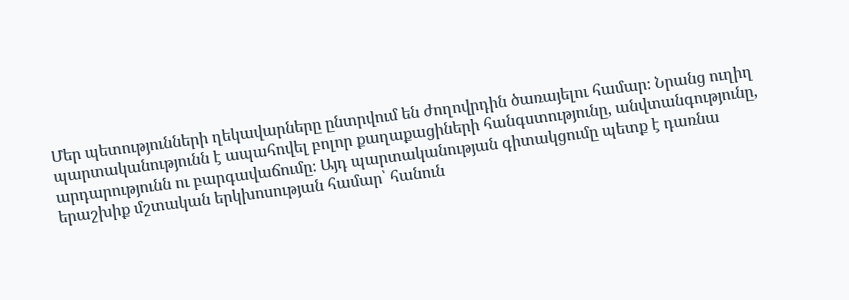Մեր պետությունների ղեկավարները ընտրվում են ժողովրդին ծառայելու համար։ Նրանց ուղիղ պարտականությունն է ապահովել բոլոր քաղաքացիների հանգստությունը, անվտանգությունը, արդարությունն ու բարգավաճումը։ Այդ պարտականության գիտակցումը պետք է դառնա երաշխիք մշտական երկխոսության համար՝ հանուն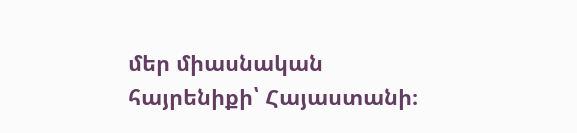մեր միասնական հայրենիքի՝ Հայաստանի։